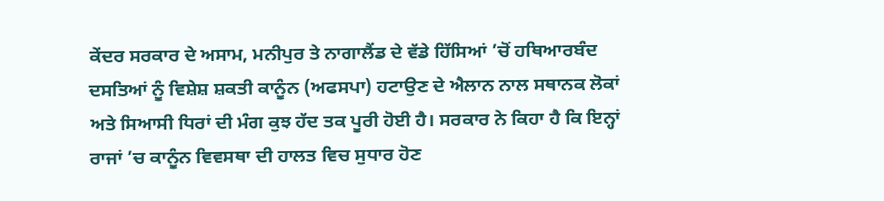ਕੇਂਦਰ ਸਰਕਾਰ ਦੇ ਅਸਾਮ, ਮਨੀਪੁਰ ਤੇ ਨਾਗਾਲੈਂਡ ਦੇ ਵੱਡੇ ਹਿੱਸਿਆਂ ’ਚੋਂ ਹਥਿਆਰਬੰਦ ਦਸਤਿਆਂ ਨੂੰ ਵਿਸ਼ੇਸ਼ ਸ਼ਕਤੀ ਕਾਨੂੰਨ (ਅਫਸਪਾ) ਹਟਾਉਣ ਦੇ ਐਲਾਨ ਨਾਲ ਸਥਾਨਕ ਲੋਕਾਂ ਅਤੇ ਸਿਆਸੀ ਧਿਰਾਂ ਦੀ ਮੰਗ ਕੁਝ ਹੱਦ ਤਕ ਪੂਰੀ ਹੋਈ ਹੈ। ਸਰਕਾਰ ਨੇ ਕਿਹਾ ਹੈ ਕਿ ਇਨ੍ਹਾਂ ਰਾਜਾਂ ’ਚ ਕਾਨੂੰਨ ਵਿਵਸਥਾ ਦੀ ਹਾਲਤ ਵਿਚ ਸੁਧਾਰ ਹੋਣ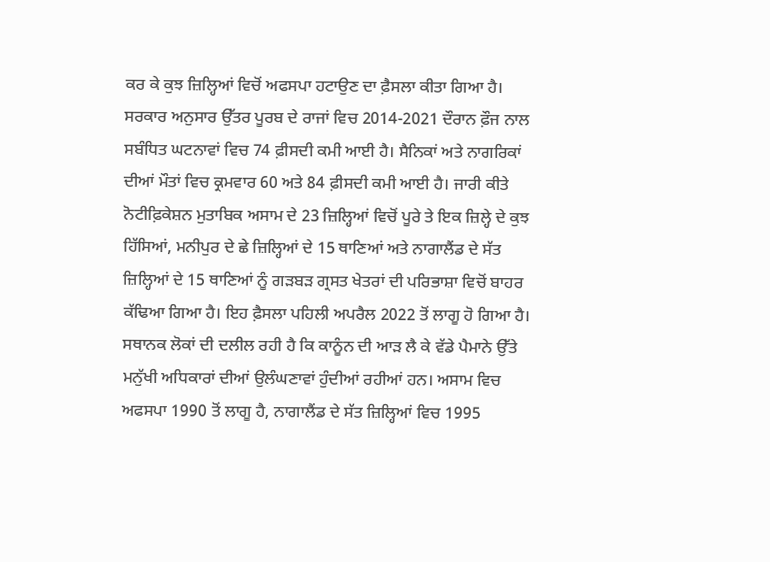ਕਰ ਕੇ ਕੁਝ ਜ਼ਿਲ੍ਹਿਆਂ ਵਿਚੋਂ ਅਫਸਪਾ ਹਟਾਉਣ ਦਾ ਫ਼ੈਸਲਾ ਕੀਤਾ ਗਿਆ ਹੈ। ਸਰਕਾਰ ਅਨੁਸਾਰ ਉੱਤਰ ਪੂਰਬ ਦੇ ਰਾਜਾਂ ਵਿਚ 2014-2021 ਦੌਰਾਨ ਫ਼ੌਜ ਨਾਲ ਸਬੰਧਿਤ ਘਟਨਾਵਾਂ ਵਿਚ 74 ਫ਼ੀਸਦੀ ਕਮੀ ਆਈ ਹੈ। ਸੈਨਿਕਾਂ ਅਤੇ ਨਾਗਰਿਕਾਂ ਦੀਆਂ ਮੌਤਾਂ ਵਿਚ ਕ੍ਰਮਵਾਰ 60 ਅਤੇ 84 ਫ਼ੀਸਦੀ ਕਮੀ ਆਈ ਹੈ। ਜਾਰੀ ਕੀਤੇ ਨੋਟੀਫ਼ਿਕੇਸ਼ਨ ਮੁਤਾਬਿਕ ਅਸਾਮ ਦੇ 23 ਜ਼ਿਲ੍ਹਿਆਂ ਵਿਚੋਂ ਪੂਰੇ ਤੇ ਇਕ ਜ਼ਿਲ੍ਹੇ ਦੇ ਕੁਝ ਹਿੱਸਿਆਂ, ਮਨੀਪੁਰ ਦੇ ਛੇ ਜ਼ਿਲ੍ਹਿਆਂ ਦੇ 15 ਥਾਣਿਆਂ ਅਤੇ ਨਾਗਾਲੈਂਡ ਦੇ ਸੱਤ ਜ਼ਿਲ੍ਹਿਆਂ ਦੇ 15 ਥਾਣਿਆਂ ਨੂੰ ਗੜਬੜ ਗ੍ਰਸਤ ਖੇਤਰਾਂ ਦੀ ਪਰਿਭਾਸ਼ਾ ਵਿਚੋਂ ਬਾਹਰ ਕੱਢਿਆ ਗਿਆ ਹੈ। ਇਹ ਫ਼ੈਸਲਾ ਪਹਿਲੀ ਅਪਰੈਲ 2022 ਤੋਂ ਲਾਗੂ ਹੋ ਗਿਆ ਹੈ।
ਸਥਾਨਕ ਲੋਕਾਂ ਦੀ ਦਲੀਲ ਰਹੀ ਹੈ ਕਿ ਕਾਨੂੰਨ ਦੀ ਆੜ ਲੈ ਕੇ ਵੱਡੇ ਪੈਮਾਨੇ ਉੱਤੇ ਮਨੁੱਖੀ ਅਧਿਕਾਰਾਂ ਦੀਆਂ ਉਲੰਘਣਾਵਾਂ ਹੁੰਦੀਆਂ ਰਹੀਆਂ ਹਨ। ਅਸਾਮ ਵਿਚ ਅਫਸਪਾ 1990 ਤੋਂ ਲਾਗੂ ਹੈ, ਨਾਗਾਲੈਂਡ ਦੇ ਸੱਤ ਜ਼ਿਲ੍ਹਿਆਂ ਵਿਚ 1995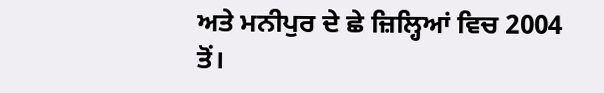ਅਤੇ ਮਨੀਪੁਰ ਦੇ ਛੇ ਜ਼ਿਲ੍ਹਿਆਂ ਵਿਚ 2004 ਤੋਂ।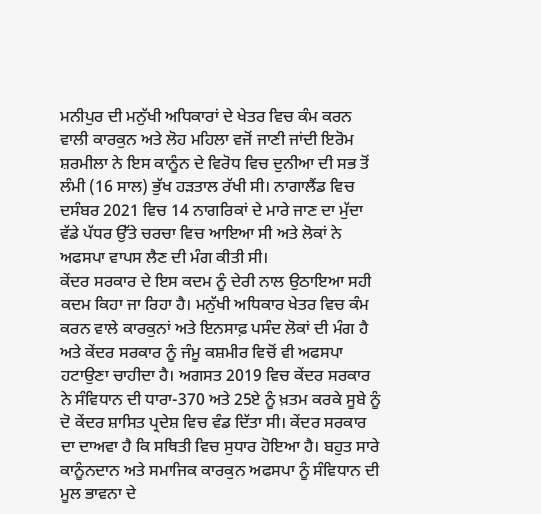ਮਨੀਪੁਰ ਦੀ ਮਨੁੱਖੀ ਅਧਿਕਾਰਾਂ ਦੇ ਖੇਤਰ ਵਿਚ ਕੰਮ ਕਰਨ ਵਾਲੀ ਕਾਰਕੁਨ ਅਤੇ ਲੋਹ ਮਹਿਲਾ ਵਜੋਂ ਜਾਣੀ ਜਾਂਦੀ ਇਰੋਮ ਸ਼ਰਮੀਲਾ ਨੇ ਇਸ ਕਾਨੂੰਨ ਦੇ ਵਿਰੋਧ ਵਿਚ ਦੁਨੀਆ ਦੀ ਸਭ ਤੋਂ ਲੰਮੀ (16 ਸਾਲ) ਭੁੱਖ ਹੜਤਾਲ ਰੱਖੀ ਸੀ। ਨਾਗਾਲੈਂਡ ਵਿਚ ਦਸੰਬਰ 2021 ਵਿਚ 14 ਨਾਗਰਿਕਾਂ ਦੇ ਮਾਰੇ ਜਾਣ ਦਾ ਮੁੱਦਾ ਵੱਡੇ ਪੱਧਰ ਉੱਤੇ ਚਰਚਾ ਵਿਚ ਆਇਆ ਸੀ ਅਤੇ ਲੋਕਾਂ ਨੇ ਅਫਸਪਾ ਵਾਪਸ ਲੈਣ ਦੀ ਮੰਗ ਕੀਤੀ ਸੀ।
ਕੇਂਦਰ ਸਰਕਾਰ ਦੇ ਇਸ ਕਦਮ ਨੂੰ ਦੇਰੀ ਨਾਲ ਉਠਾਇਆ ਸਹੀ ਕਦਮ ਕਿਹਾ ਜਾ ਰਿਹਾ ਹੈ। ਮਨੁੱਖੀ ਅਧਿਕਾਰ ਖੇਤਰ ਵਿਚ ਕੰਮ ਕਰਨ ਵਾਲੇ ਕਾਰਕੁਨਾਂ ਅਤੇ ਇਨਸਾਫ਼ ਪਸੰਦ ਲੋਕਾਂ ਦੀ ਮੰਗ ਹੈ ਅਤੇ ਕੇਂਦਰ ਸਰਕਾਰ ਨੂੰ ਜੰਮੂ ਕਸ਼ਮੀਰ ਵਿਚੋਂ ਵੀ ਅਫਸਪਾ ਹਟਾਉਣਾ ਚਾਹੀਦਾ ਹੈ। ਅਗਸਤ 2019 ਵਿਚ ਕੇਂਦਰ ਸਰਕਾਰ ਨੇ ਸੰਵਿਧਾਨ ਦੀ ਧਾਰਾ-370 ਅਤੇ 25ਏ ਨੂੰ ਖ਼ਤਮ ਕਰਕੇ ਸੂਬੇ ਨੂੰ ਦੋ ਕੇਂਦਰ ਸ਼ਾਸਿਤ ਪ੍ਰਦੇਸ਼ ਵਿਚ ਵੰਡ ਦਿੱਤਾ ਸੀ। ਕੇਂਦਰ ਸਰਕਾਰ ਦਾ ਦਾਅਵਾ ਹੈ ਕਿ ਸਥਿਤੀ ਵਿਚ ਸੁਧਾਰ ਹੋਇਆ ਹੈ। ਬਹੁਤ ਸਾਰੇ ਕਾਨੂੰਨਦਾਨ ਅਤੇ ਸਮਾਜਿਕ ਕਾਰਕੁਨ ਅਫਸਪਾ ਨੂੰ ਸੰਵਿਧਾਨ ਦੀ ਮੂਲ ਭਾਵਨਾ ਦੇ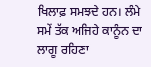ਖਿਲਾਫ਼ ਸਮਝਦੇ ਹਨ। ਲੰਮੇ ਸਮੇਂ ਤੱਕ ਅਜਿਹੇ ਕਾਨੂੰਨ ਦਾ ਲਾਗੂ ਰਹਿਣਾ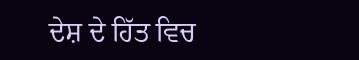ਦੇਸ਼ ਦੇ ਹਿੱਤ ਵਿਚ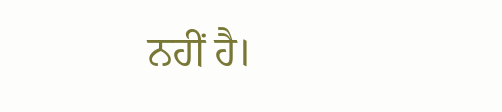ਨਹੀਂ ਹੈ।